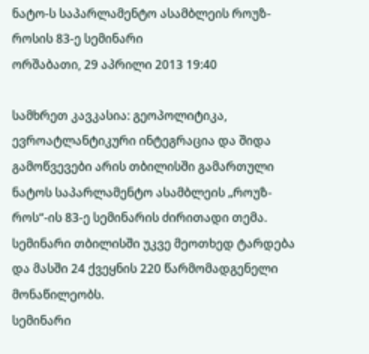ნატო-ს საპარლამენტო ასამბლეის როუზ-როსის 83-ე სემინარი
ორშაბათი, 29 აპრილი 2013 19:40

სამხრეთ კავკასია: გეოპოლიტიკა, ევროატლანტიკური ინტეგრაცია და შიდა გამოწვევები არის თბილისში გამართული ნატოს საპარლამენტო ასამბლეის „როუზ-როს“-ის 83-ე სემინარის ძირითადი თემა. სემინარი თბილისში უკვე მეოთხედ ტარდება და მასში 24 ქვეყნის 220 წარმომადგენელი მონაწილეობს.
სემინარი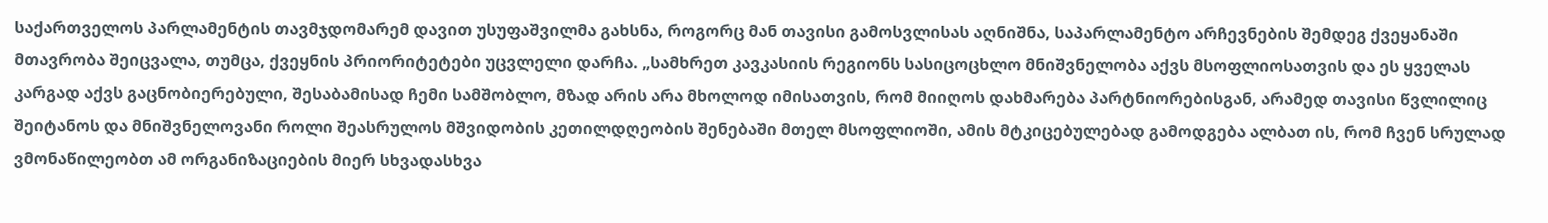საქართველოს პარლამენტის თავმჯდომარემ დავით უსუფაშვილმა გახსნა, როგორც მან თავისი გამოსვლისას აღნიშნა, საპარლამენტო არჩევნების შემდეგ ქვეყანაში მთავრობა შეიცვალა, თუმცა, ქვეყნის პრიორიტეტები უცვლელი დარჩა. „სამხრეთ კავკასიის რეგიონს სასიცოცხლო მნიშვნელობა აქვს მსოფლიოსათვის და ეს ყველას კარგად აქვს გაცნობიერებული, შესაბამისად ჩემი სამშობლო, მზად არის არა მხოლოდ იმისათვის, რომ მიიღოს დახმარება პარტნიორებისგან, არამედ თავისი წვლილიც შეიტანოს და მნიშვნელოვანი როლი შეასრულოს მშვიდობის კეთილდღეობის შენებაში მთელ მსოფლიოში, ამის მტკიცებულებად გამოდგება ალბათ ის, რომ ჩვენ სრულად ვმონაწილეობთ ამ ორგანიზაციების მიერ სხვადასხვა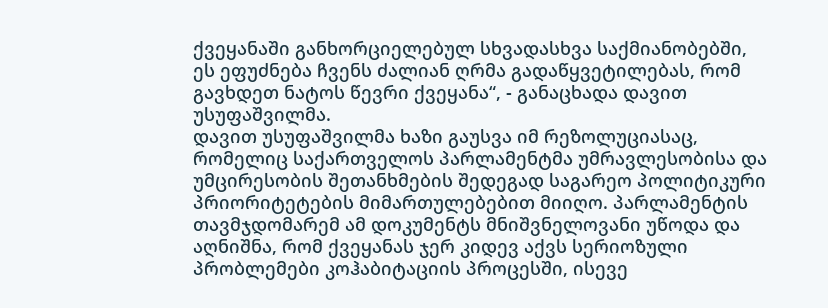ქვეყანაში განხორციელებულ სხვადასხვა საქმიანობებში, ეს ეფუძნება ჩვენს ძალიან ღრმა გადაწყვეტილებას, რომ გავხდეთ ნატოს წევრი ქვეყანა“, - განაცხადა დავით უსუფაშვილმა.
დავით უსუფაშვილმა ხაზი გაუსვა იმ რეზოლუციასაც, რომელიც საქართველოს პარლამენტმა უმრავლესობისა და უმცირესობის შეთანხმების შედეგად საგარეო პოლიტიკური პრიორიტეტების მიმართულებებით მიიღო. პარლამენტის თავმჯდომარემ ამ დოკუმენტს მნიშვნელოვანი უწოდა და აღნიშნა, რომ ქვეყანას ჯერ კიდევ აქვს სერიოზული პრობლემები კოჰაბიტაციის პროცესში, ისევე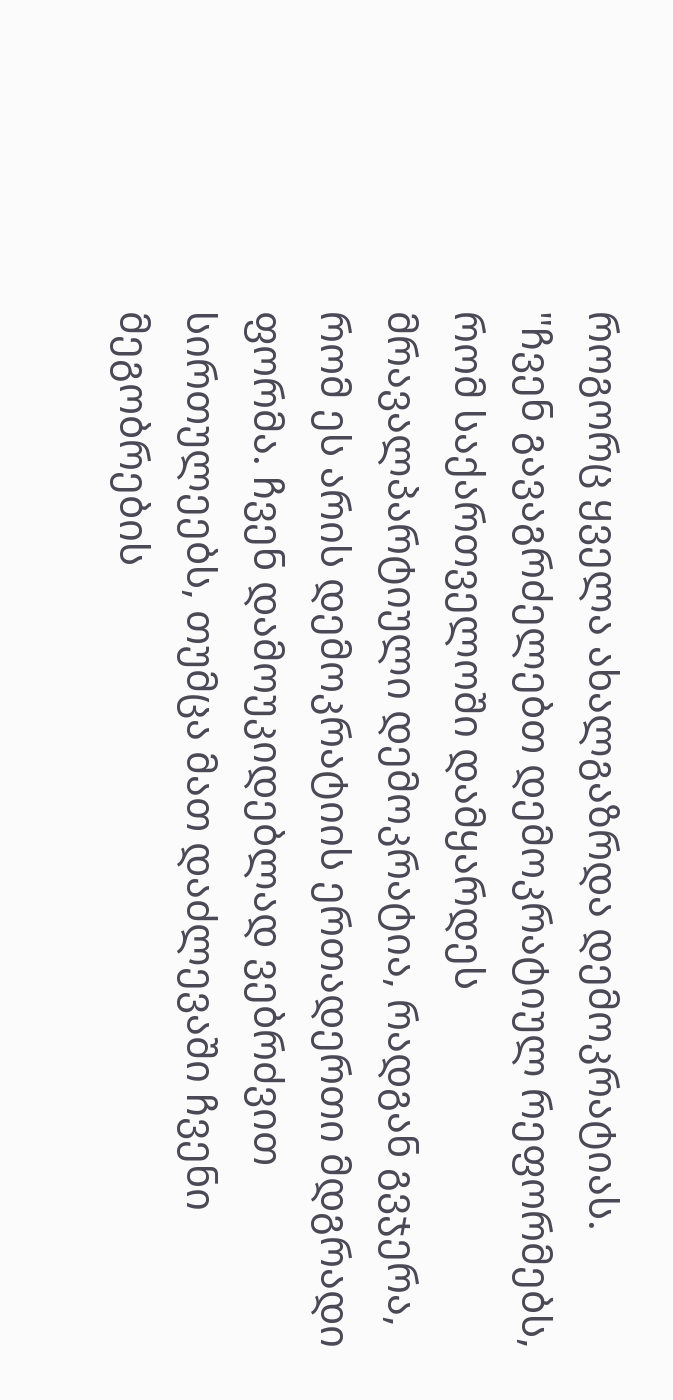როგორც ყველა ახალგაზრდა დემოკრატიას. "ჩვენ გავაგრძელებთ დემოკრატიულ რეფორმებს, რომ საქართველოში დამყარდეს მრავალპარტიული დემოკრატია, რადგან გვჯერა, რომ ეს არის დემოკრატიის ერთადერთი მდგრადი ფორმა. ჩვენ დამოუკიდებლად ვებრძვით სირთულეებს, თუმცა მათ დაძლევაში ჩვენი მეგობრების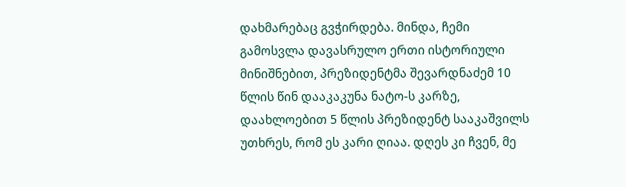დახმარებაც გვჭირდება. მინდა, ჩემი გამოსვლა დავასრულო ერთი ისტორიული მინიშნებით, პრეზიდენტმა შევარდნაძემ 10 წლის წინ დააკაკუნა ნატო-ს კარზე, დაახლოებით 5 წლის პრეზიდენტ სააკაშვილს უთხრეს, რომ ეს კარი ღიაა. დღეს კი ჩვენ, მე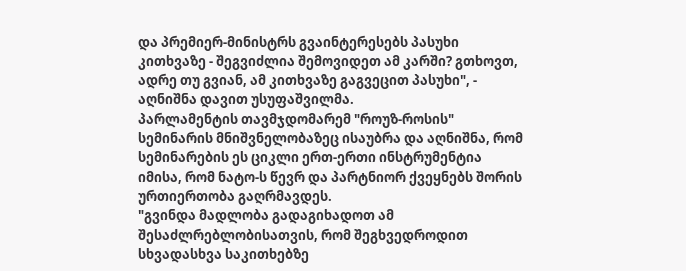და პრემიერ-მინისტრს გვაინტერესებს პასუხი კითხვაზე - შეგვიძლია შემოვიდეთ ამ კარში? გთხოვთ, ადრე თუ გვიან, ამ კითხვაზე გაგვეცით პასუხი", - აღნიშნა დავით უსუფაშვილმა.
პარლამენტის თავმჯდომარემ "როუზ-როსის" სემინარის მნიშვნელობაზეც ისაუბრა და აღნიშნა, რომ სემინარების ეს ციკლი ერთ-ერთი ინსტრუმენტია იმისა, რომ ნატო-ს წევრ და პარტნიორ ქვეყნებს შორის ურთიერთობა გაღრმავდეს.
"გვინდა მადლობა გადაგიხადოთ ამ შესაძლრებლობისათვის, რომ შეგხვედროდით სხვადასხვა საკითხებზე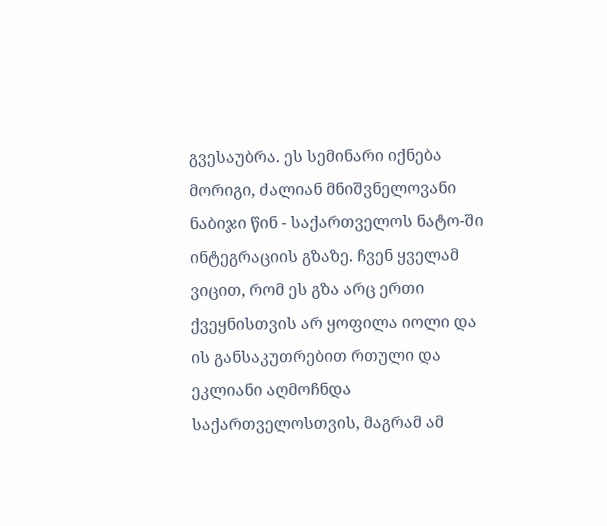გვესაუბრა. ეს სემინარი იქნება მორიგი, ძალიან მნიშვნელოვანი ნაბიჯი წინ - საქართველოს ნატო-ში ინტეგრაციის გზაზე. ჩვენ ყველამ ვიცით, რომ ეს გზა არც ერთი ქვეყნისთვის არ ყოფილა იოლი და ის განსაკუთრებით რთული და ეკლიანი აღმოჩნდა საქართველოსთვის, მაგრამ ამ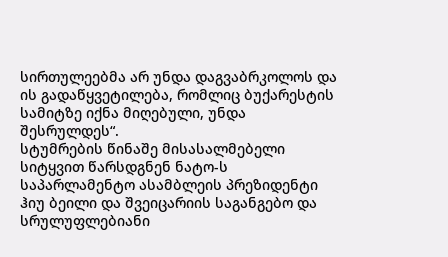სირთულეებმა არ უნდა დაგვაბრკოლოს და ის გადაწყვეტილება, რომლიც ბუქარესტის სამიტზე იქნა მიღებული, უნდა შესრულდეს“.
სტუმრების წინაშე მისასალმებელი სიტყვით წარსდგნენ ნატო-ს საპარლამენტო ასამბლეის პრეზიდენტი ჰიუ ბეილი და შვეიცარიის საგანგებო და სრულუფლებიანი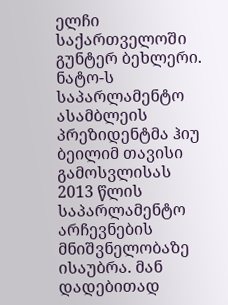ელჩი საქართველოში გუნტერ ბეხლერი.
ნატო-ს საპარლამენტო ასამბლეის პრეზიდენტმა ჰიუ ბეილიმ თავისი გამოსვლისას 2013 წლის საპარლამენტო არჩევნების მნიშვნელობაზე ისაუბრა. მან დადებითად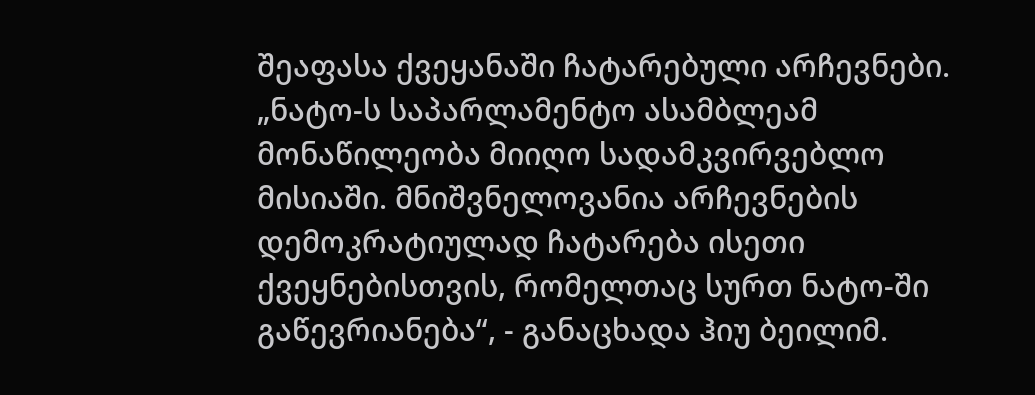შეაფასა ქვეყანაში ჩატარებული არჩევნები. „ნატო-ს საპარლამენტო ასამბლეამ მონაწილეობა მიიღო სადამკვირვებლო მისიაში. მნიშვნელოვანია არჩევნების დემოკრატიულად ჩატარება ისეთი ქვეყნებისთვის, რომელთაც სურთ ნატო-ში გაწევრიანება“, - განაცხადა ჰიუ ბეილიმ.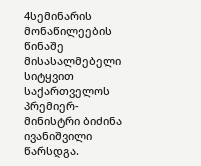4სემინარის მონაწილეების წინაშე მისასალმებელი სიტყვით საქართველოს პრემიერ-მინისტრი ბიძინა ივანიშვილი წარსდგა.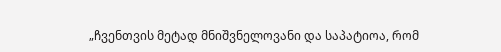„ჩვენთვის მეტად მნიშვნელოვანი და საპატიოა, რომ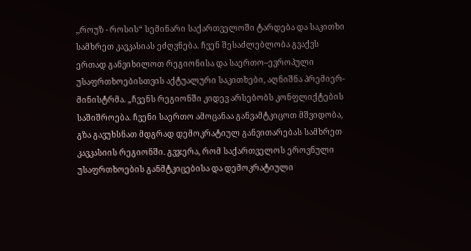,,როუზ - როსის“ სემინარი საქართველოში ტარდება და საკითხი სამხრეთ კავკასიას ეძღვნება. ჩვენ შესაძლებლობა გვაქვს ერთად განვიხილოთ რეგიონისა და საერთო–ევროპული უსაფრთხოებისთვის აქტუალური საკითხები, აღნიშნა პრემიერ-მინისტრმა. „ჩვენს რეგიონში კიდევ არსებობს კონფლიქტების საშიშროება. ჩვენი საერთო ამოცანაა განვამტკიცოთ მშვიდობა, გზა გავუხსნათ მდგრად დემოკრატიულ განვითარებას სამხრეთ კავკასიის რეგიონში. გვჯერა, რომ საქართველოს ეროვნული უსაფრთხოების განმტკიცებისა და დემოკრატიული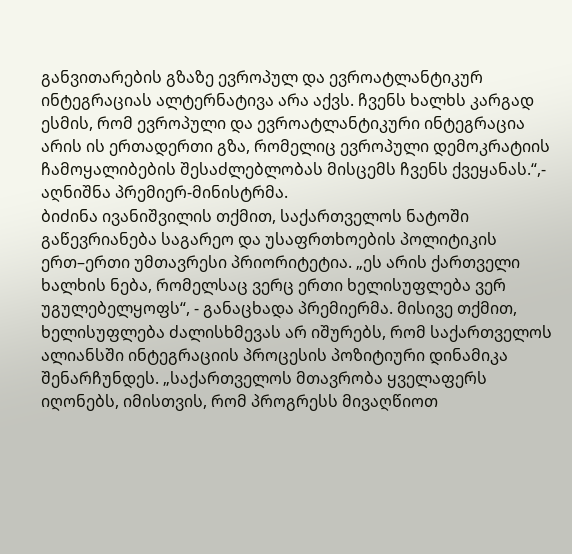განვითარების გზაზე ევროპულ და ევროატლანტიკურ ინტეგრაციას ალტერნატივა არა აქვს. ჩვენს ხალხს კარგად ესმის, რომ ევროპული და ევროატლანტიკური ინტეგრაცია არის ის ერთადერთი გზა, რომელიც ევროპული დემოკრატიის ჩამოყალიბების შესაძლებლობას მისცემს ჩვენს ქვეყანას.“,- აღნიშნა პრემიერ-მინისტრმა.
ბიძინა ივანიშვილის თქმით, საქართველოს ნატოში გაწევრიანება საგარეო და უსაფრთხოების პოლიტიკის ერთ–ერთი უმთავრესი პრიორიტეტია. „ეს არის ქართველი ხალხის ნება, რომელსაც ვერც ერთი ხელისუფლება ვერ უგულებელყოფს“, - განაცხადა პრემიერმა. მისივე თქმით, ხელისუფლება ძალისხმევას არ იშურებს, რომ საქართველოს ალიანსში ინტეგრაციის პროცესის პოზიტიური დინამიკა შენარჩუნდეს. „საქართველოს მთავრობა ყველაფერს იღონებს, იმისთვის, რომ პროგრესს მივაღწიოთ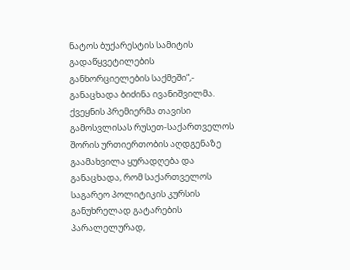ნატოს ბუქარესტის სამიტის გადაწყვეტილების განხორციელების საქმეში“,- განაცხადა ბიძინა ივანიშვილმა.
ქვეყნის პრემიერმა თავისი გამოსვლისას რუსეთ-საქართველოს შორის ურთიერთობის აღდგენაზე გაამახვილა ყურადღება და განაცხადა, რომ საქართველოს საგარეო პოლიტიკის კურსის განუხრელად გატარების პარალელურად,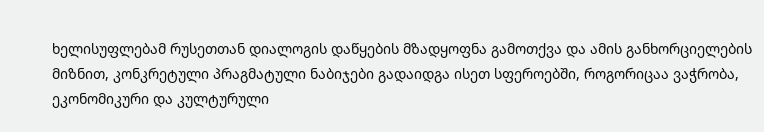ხელისუფლებამ რუსეთთან დიალოგის დაწყების მზადყოფნა გამოთქვა და ამის განხორციელების მიზნით, კონკრეტული პრაგმატული ნაბიჯები გადაიდგა ისეთ სფეროებში, როგორიცაა ვაჭრობა, ეკონომიკური და კულტურული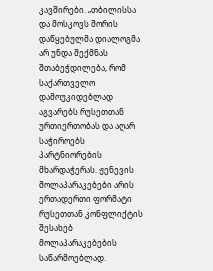კავშირები. „თბილისსა და მოსკოვს შორის დაწყებულმა დიალოგმა არ უნდა შექმნას შთაბეჭდილება, რომ საქართველო დამოუკიდებლად აგვარებს რუსეთთან ურთიერთობას და აღარ საჭიროებს პარტნიორების მხარდაჭერას. ჟენევის მოლაპარაკებები არის ერთადერთი ფორმატი რუსეთთან კონფლიქტის შესახებ მოლაპარაკებების საწარმოებლად.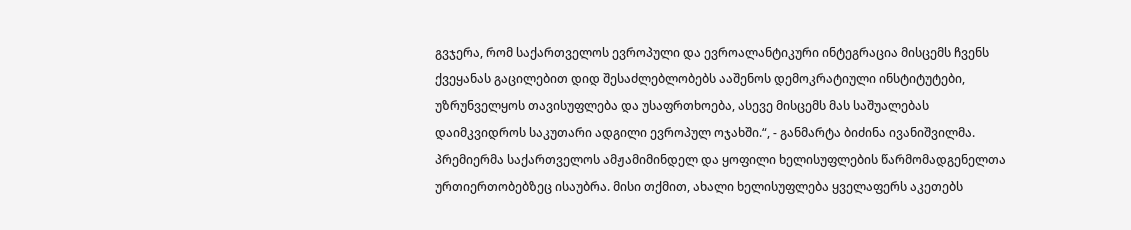გვჯერა, რომ საქართველოს ევროპული და ევროალანტიკური ინტეგრაცია მისცემს ჩვენს ქვეყანას გაცილებით დიდ შესაძლებლობებს ააშენოს დემოკრატიული ინსტიტუტები, უზრუნველყოს თავისუფლება და უსაფრთხოება, ასევე მისცემს მას საშუალებას დაიმკვიდროს საკუთარი ადგილი ევროპულ ოჯახში.“, - განმარტა ბიძინა ივანიშვილმა.
პრემიერმა საქართველოს ამჟამიმინდელ და ყოფილი ხელისუფლების წარმომადგენელთა ურთიერთობებზეც ისაუბრა. მისი თქმით, ახალი ხელისუფლება ყველაფერს აკეთებს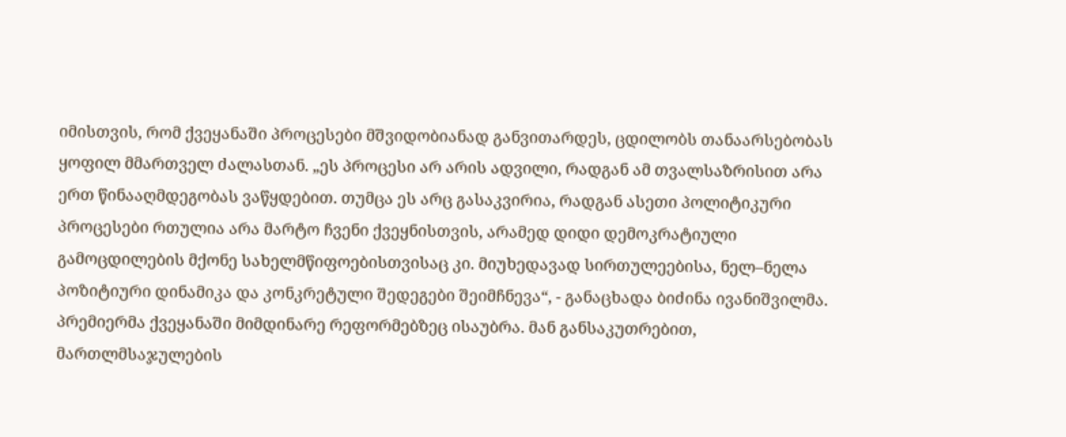იმისთვის, რომ ქვეყანაში პროცესები მშვიდობიანად განვითარდეს, ცდილობს თანაარსებობას ყოფილ მმართველ ძალასთან. „ეს პროცესი არ არის ადვილი, რადგან ამ თვალსაზრისით არა ერთ წინააღმდეგობას ვაწყდებით. თუმცა ეს არც გასაკვირია, რადგან ასეთი პოლიტიკური პროცესები რთულია არა მარტო ჩვენი ქვეყნისთვის, არამედ დიდი დემოკრატიული გამოცდილების მქონე სახელმწიფოებისთვისაც კი. მიუხედავად სირთულეებისა, ნელ–ნელა პოზიტიური დინამიკა და კონკრეტული შედეგები შეიმჩნევა“, - განაცხადა ბიძინა ივანიშვილმა.
პრემიერმა ქვეყანაში მიმდინარე რეფორმებზეც ისაუბრა. მან განსაკუთრებით, მართლმსაჯულების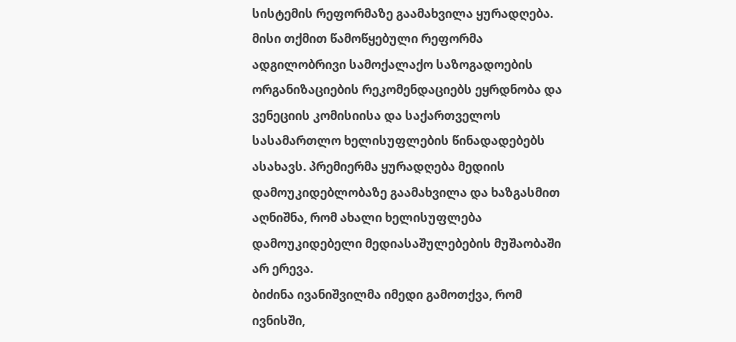სისტემის რეფორმაზე გაამახვილა ყურადღება. მისი თქმით წამოწყებული რეფორმა ადგილობრივი სამოქალაქო საზოგადოების ორგანიზაციების რეკომენდაციებს ეყრდნობა და ვენეციის კომისიისა და საქართველოს სასამართლო ხელისუფლების წინადადებებს ასახავს. პრემიერმა ყურადღება მედიის დამოუკიდებლობაზე გაამახვილა და ხაზგასმით აღნიშნა, რომ ახალი ხელისუფლება დამოუკიდებელი მედიასაშულებების მუშაობაში არ ერევა.
ბიძინა ივანიშვილმა იმედი გამოთქვა, რომ ივნისში,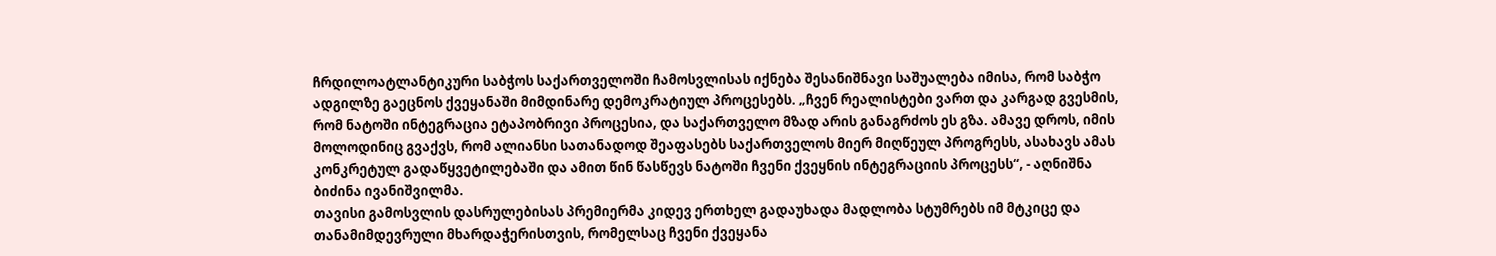ჩრდილოატლანტიკური საბჭოს საქართველოში ჩამოსვლისას იქნება შესანიშნავი საშუალება იმისა, რომ საბჭო ადგილზე გაეცნოს ქვეყანაში მიმდინარე დემოკრატიულ პროცესებს. „ჩვენ რეალისტები ვართ და კარგად გვესმის, რომ ნატოში ინტეგრაცია ეტაპობრივი პროცესია, და საქართველო მზად არის განაგრძოს ეს გზა. ამავე დროს, იმის მოლოდინიც გვაქვს, რომ ალიანსი სათანადოდ შეაფასებს საქართველოს მიერ მიღწეულ პროგრესს, ასახავს ამას კონკრეტულ გადაწყვეტილებაში და ამით წინ წასწევს ნატოში ჩვენი ქვეყნის ინტეგრაციის პროცესს“, - აღნიშნა ბიძინა ივანიშვილმა.
თავისი გამოსვლის დასრულებისას პრემიერმა კიდევ ერთხელ გადაუხადა მადლობა სტუმრებს იმ მტკიცე და თანამიმდევრული მხარდაჭერისთვის, რომელსაც ჩვენი ქვეყანა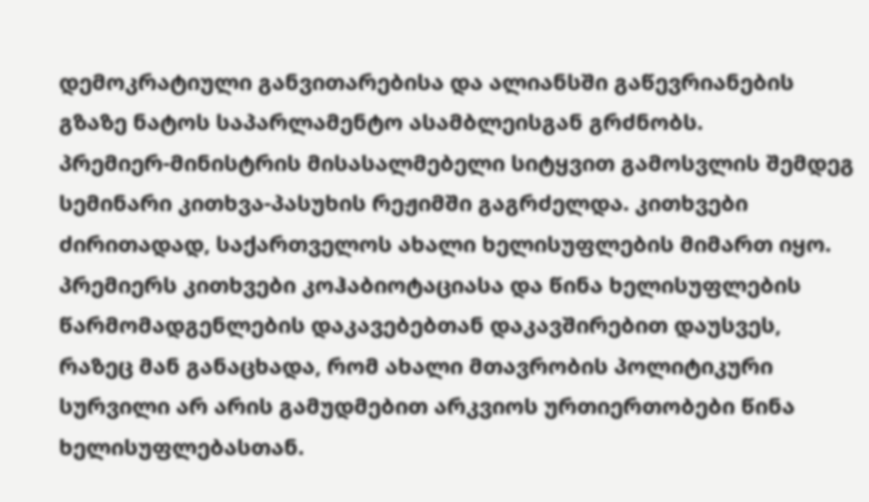დემოკრატიული განვითარებისა და ალიანსში გაწევრიანების გზაზე ნატოს საპარლამენტო ასამბლეისგან გრძნობს.
პრემიერ-მინისტრის მისასალმებელი სიტყვით გამოსვლის შემდეგ სემინარი კითხვა-პასუხის რეჟიმში გაგრძელდა. კითხვები ძირითადად, საქართველოს ახალი ხელისუფლების მიმართ იყო. პრემიერს კითხვები კოჰაბიოტაციასა და წინა ხელისუფლების წარმომადგენლების დაკავებებთან დაკავშირებით დაუსვეს, რაზეც მან განაცხადა, რომ ახალი მთავრობის პოლიტიკური სურვილი არ არის გამუდმებით არკვიოს ურთიერთობები წინა ხელისუფლებასთან.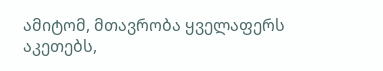ამიტომ, მთავრობა ყველაფერს აკეთებს,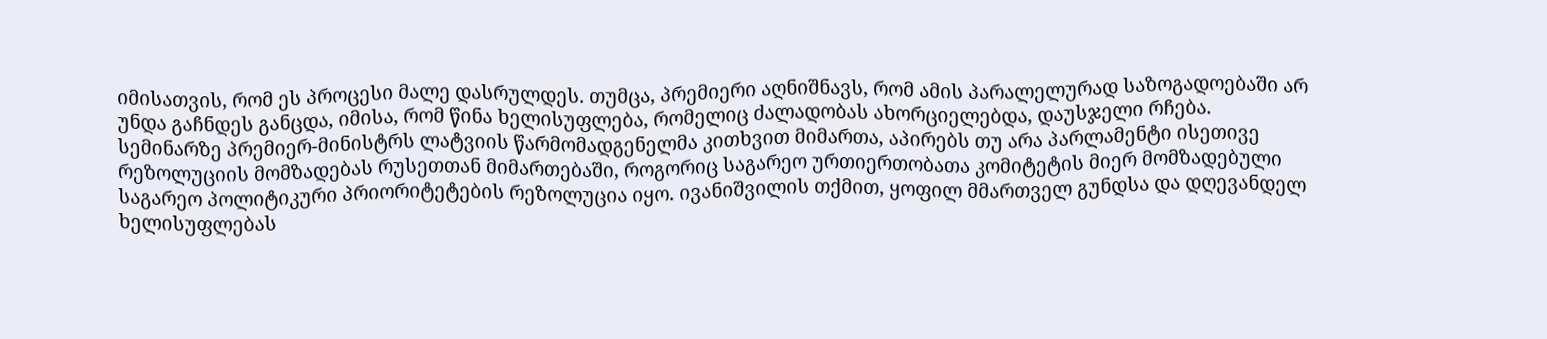იმისათვის, რომ ეს პროცესი მალე დასრულდეს. თუმცა, პრემიერი აღნიშნავს, რომ ამის პარალელურად საზოგადოებაში არ უნდა გაჩნდეს განცდა, იმისა, რომ წინა ხელისუფლება, რომელიც ძალადობას ახორციელებდა, დაუსჯელი რჩება.
სემინარზე პრემიერ-მინისტრს ლატვიის წარმომადგენელმა კითხვით მიმართა, აპირებს თუ არა პარლამენტი ისეთივე რეზოლუციის მომზადებას რუსეთთან მიმართებაში, როგორიც საგარეო ურთიერთობათა კომიტეტის მიერ მომზადებული საგარეო პოლიტიკური პრიორიტეტების რეზოლუცია იყო. ივანიშვილის თქმით, ყოფილ მმართველ გუნდსა და დღევანდელ ხელისუფლებას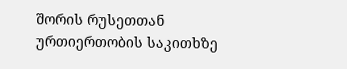შორის რუსეთთან ურთიერთობის საკითხზე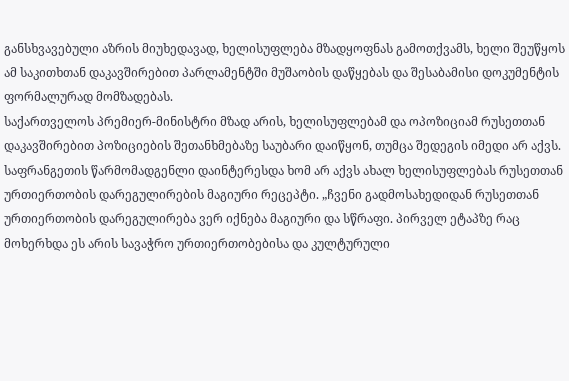განსხვავებული აზრის მიუხედავად, ხელისუფლება მზადყოფნას გამოთქვამს, ხელი შეუწყოს ამ საკითხთან დაკავშირებით პარლამენტში მუშაობის დაწყებას და შესაბამისი დოკუმენტის ფორმალურად მომზადებას.
საქართველოს პრემიერ-მინისტრი მზად არის, ხელისუფლებამ და ოპოზიციამ რუსეთთან დაკავშირებით პოზიციების შეთანხმებაზე საუბარი დაიწყონ, თუმცა შედეგის იმედი არ აქვს.
საფრანგეთის წარმომადგენლი დაინტერესდა ხომ არ აქვს ახალ ხელისუფლებას რუსეთთან ურთიერთობის დარეგულირების მაგიური რეცეპტი. „ჩვენი გადმოსახედიდან რუსეთთან ურთიერთობის დარეგულირება ვერ იქნება მაგიური და სწრაფი. პირველ ეტაპზე რაც მოხერხდა ეს არის სავაჭრო ურთიერთობებისა და კულტურული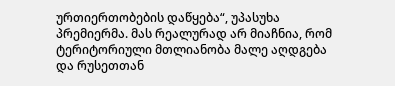ურთიერთობების დაწყება“, უპასუხა პრემიერმა. მას რეალურად არ მიაჩნია, რომ ტერიტორიული მთლიანობა მალე აღდგება და რუსეთთან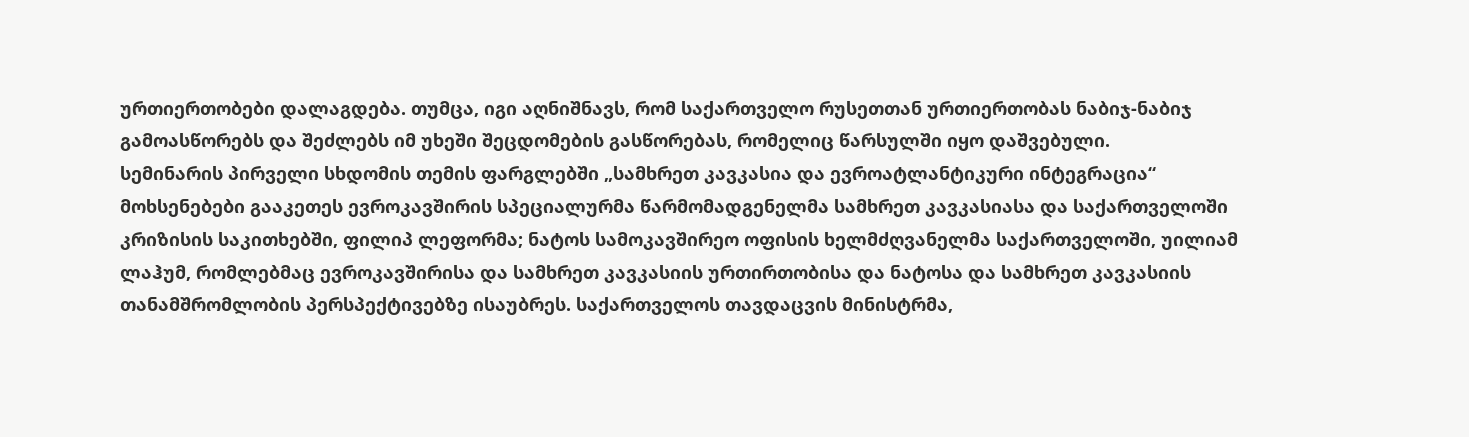ურთიერთობები დალაგდება. თუმცა, იგი აღნიშნავს, რომ საქართველო რუსეთთან ურთიერთობას ნაბიჯ-ნაბიჯ გამოასწორებს და შეძლებს იმ უხეში შეცდომების გასწორებას, რომელიც წარსულში იყო დაშვებული.
სემინარის პირველი სხდომის თემის ფარგლებში „სამხრეთ კავკასია და ევროატლანტიკური ინტეგრაცია“ მოხსენებები გააკეთეს ევროკავშირის სპეციალურმა წარმომადგენელმა სამხრეთ კავკასიასა და საქართველოში კრიზისის საკითხებში, ფილიპ ლეფორმა; ნატოს სამოკავშირეო ოფისის ხელმძღვანელმა საქართველოში, უილიამ ლაჰუმ, რომლებმაც ევროკავშირისა და სამხრეთ კავკასიის ურთირთობისა და ნატოსა და სამხრეთ კავკასიის თანამშრომლობის პერსპექტივებზე ისაუბრეს. საქართველოს თავდაცვის მინისტრმა,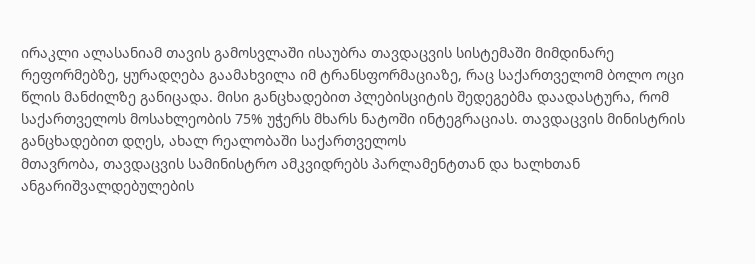ირაკლი ალასანიამ თავის გამოსვლაში ისაუბრა თავდაცვის სისტემაში მიმდინარე რეფორმებზე, ყურადღება გაამახვილა იმ ტრანსფორმაციაზე, რაც საქართველომ ბოლო ოცი წლის მანძილზე განიცადა. მისი განცხადებით პლებისციტის შედეგებმა დაადასტურა, რომ საქართველოს მოსახლეობის 75% უჭერს მხარს ნატოში ინტეგრაციას. თავდაცვის მინისტრის განცხადებით დღეს, ახალ რეალობაში საქართველოს
მთავრობა, თავდაცვის სამინისტრო ამკვიდრებს პარლამენტთან და ხალხთან ანგარიშვალდებულების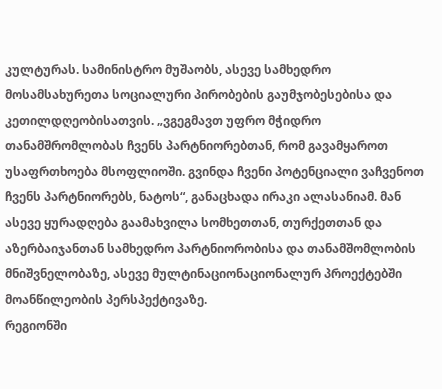კულტურას. სამინისტრო მუშაობს, ასევე სამხედრო მოსამსახურეთა სოციალური პირობების გაუმჯობესებისა და კეთილდღეობისათვის. „ვგეგმავთ უფრო მჭიდრო თანამშრომლობას ჩვენს პარტნიორებთან, რომ გავამყაროთ უსაფრთხოება მსოფლიოში. გვინდა ჩვენი პოტენციალი ვაჩვენოთ ჩვენს პარტნიორებს, ნატოს“, განაცხადა ირაკი ალასანიამ. მან ასევე ყურადღება გაამახვილა სომხეთთან, თურქეთთან და აზერბაიჯანთან სამხედრო პარტნიორობისა და თანამშომლობის მნიშვნელობაზე, ასევე მულტინაციონაციონალურ პროექტებში მოანწილეობის პერსპექტივაზე.
რეგიონში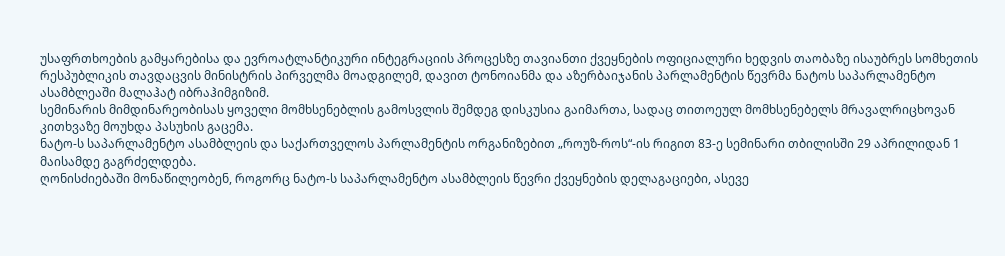უსაფრთხოების გამყარებისა და ევროატლანტიკური ინტეგრაციის პროცესზე თავიანთი ქვეყნების ოფიციალური ხედვის თაობაზე ისაუბრეს სომხეთის რესპუბლიკის თავდაცვის მინისტრის პირველმა მოადგილემ, დავით ტონოიანმა და აზერბაიჯანის პარლამენტის წევრმა ნატოს საპარლამენტო ასამბლეაში მალაჰატ იბრაჰიმგიზიმ.
სემინარის მიმდინარეობისას ყოველი მომხსენებლის გამოსვლის შემდეგ დისკუსია გაიმართა, სადაც თითოეულ მომხსენებელს მრავალრიცხოვან კითხვაზე მოუხდა პასუხის გაცემა.
ნატო-ს საპარლამენტო ასამბლეის და საქართველოს პარლამენტის ორგანიზებით „როუზ-როს“-ის რიგით 83-ე სემინარი თბილისში 29 აპრილიდან 1 მაისამდე გაგრძელდება.
ღონისძიებაში მონაწილეობენ, როგორც ნატო-ს საპარლამენტო ასამბლეის წევრი ქვეყნების დელაგაციები, ასევე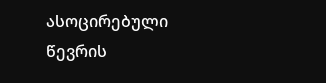ასოცირებული წევრის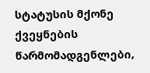სტატუსის მქონე ქვეყნების წარმომადგენლები,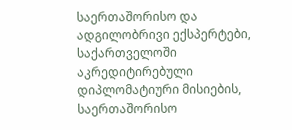საერთაშორისო და ადგილობრივი ექსპერტები, საქართველოში აკრედიტირებული დიპლომატიური მისიების, საერთაშორისო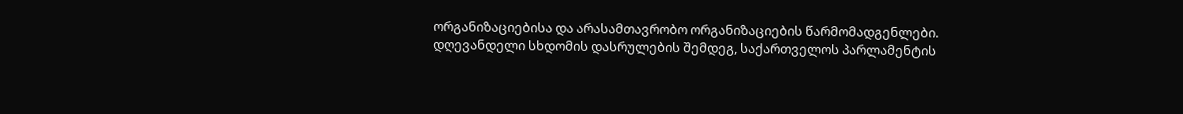ორგანიზაციებისა და არასამთავრობო ორგანიზაციების წარმომადგენლები.
დღევანდელი სხდომის დასრულების შემდეგ, საქართველოს პარლამენტის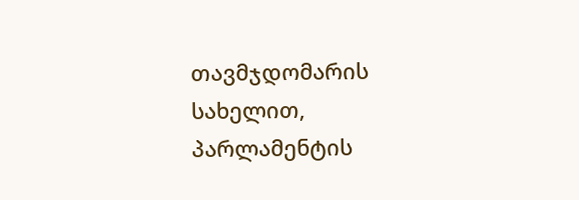თავმჯდომარის სახელით, პარლამენტის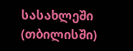სასახლეში (თბილისში)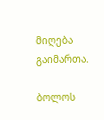მიღება გაიმართა.

ბოლოს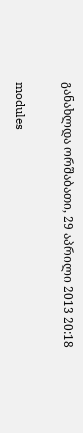განახლდა ორშაბათი, 29 აპრილი 2013 20:18

modules